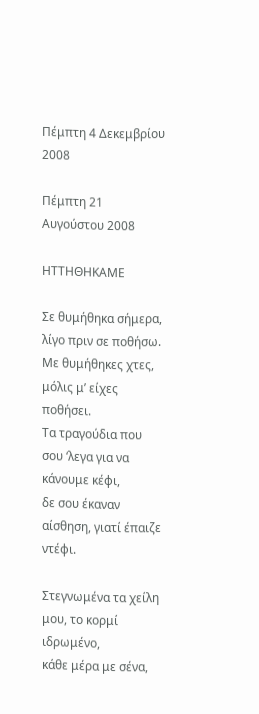Πέμπτη 4 Δεκεμβρίου 2008

Πέμπτη 21 Αυγούστου 2008

ΗΤΤΗΘΗΚΑΜΕ

Σε θυμήθηκα σήμερα, λίγο πριν σε ποθήσω.
Με θυμήθηκες χτες, μόλις μ’ είχες ποθήσει.
Τα τραγούδια που σου ‘λεγα για να κάνουμε κέφι,
δε σου έκαναν αίσθηση, γιατί έπαιζε ντέφι.

Στεγνωμένα τα χείλη μου, το κορμί ιδρωμένο,
κάθε μέρα με σένα,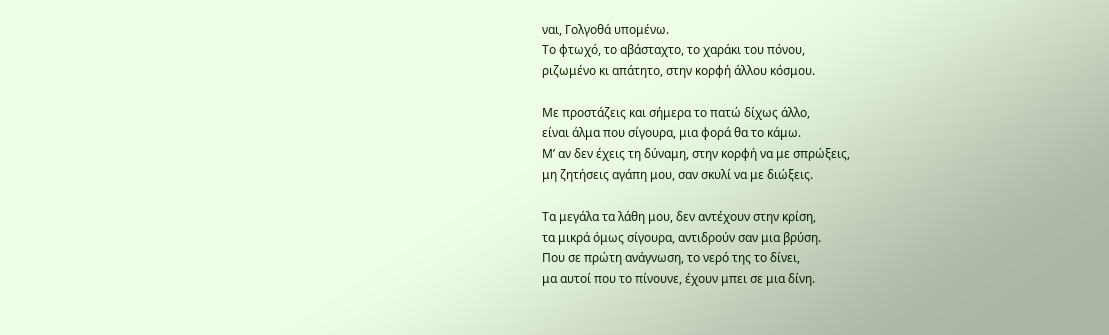ναι, Γολγοθά υπομένω.
Το φτωχό, το αβάσταχτο, το χαράκι του πόνου,
ριζωμένο κι απάτητο, στην κορφή άλλου κόσμου.

Με προστάζεις και σήμερα το πατώ δίχως άλλο,
είναι άλμα που σίγουρα, μια φορά θα το κάμω.
Μ’ αν δεν έχεις τη δύναμη, στην κορφή να με σπρώξεις,
μη ζητήσεις αγάπη μου, σαν σκυλί να με διώξεις.

Τα μεγάλα τα λάθη μου, δεν αντέχουν στην κρίση,
τα μικρά όμως σίγουρα, αντιδρούν σαν μια βρύση.
Που σε πρώτη ανάγνωση, το νερό της το δίνει,
μα αυτοί που το πίνουνε, έχουν μπει σε μια δίνη.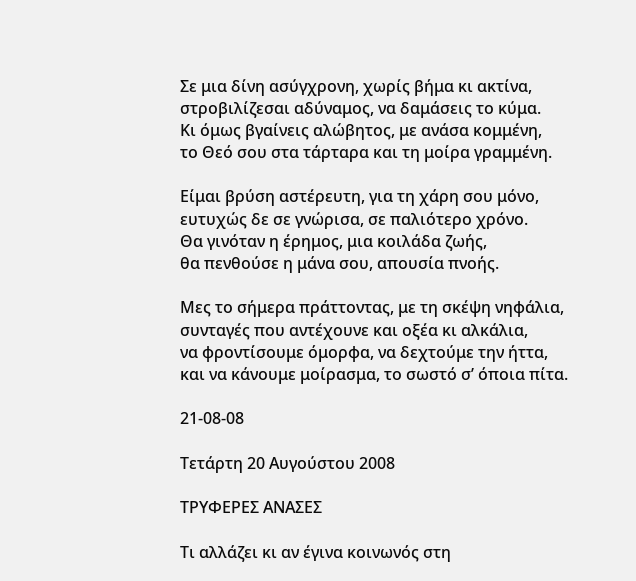Σε μια δίνη ασύγχρονη, χωρίς βήμα κι ακτίνα,
στροβιλίζεσαι αδύναμος, να δαμάσεις το κύμα.
Κι όμως βγαίνεις αλώβητος, με ανάσα κομμένη,
το Θεό σου στα τάρταρα και τη μοίρα γραμμένη.

Είμαι βρύση αστέρευτη, για τη χάρη σου μόνο,
ευτυχώς δε σε γνώρισα, σε παλιότερο χρόνο.
Θα γινόταν η έρημος, μια κοιλάδα ζωής,
θα πενθούσε η μάνα σου, απουσία πνοής.

Μες το σήμερα πράττοντας, με τη σκέψη νηφάλια,
συνταγές που αντέχουνε και οξέα κι αλκάλια,
να φροντίσουμε όμορφα, να δεχτούμε την ήττα,
και να κάνουμε μοίρασμα, το σωστό σ’ όποια πίτα.

21-08-08

Τετάρτη 20 Αυγούστου 2008

ΤΡΥΦΕΡΕΣ ΑΝΑΣΕΣ

Τι αλλάζει κι αν έγινα κοινωνός στη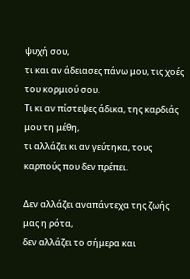ψυχή σου,
τι και αν άδειασες πάνω μου, τις χοές του κορμιού σου.
Τι κι αν πίστεψες άδικα, της καρδιάς μου τη μέθη,
τι αλλάζει κι αν γεύτηκα, τους καρπούς που δεν πρέπει.

Δεν αλλάζει αναπάντεχα της ζωής μας η ρότα,
δεν αλλάζει το σήμερα και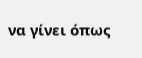να γίνει όπως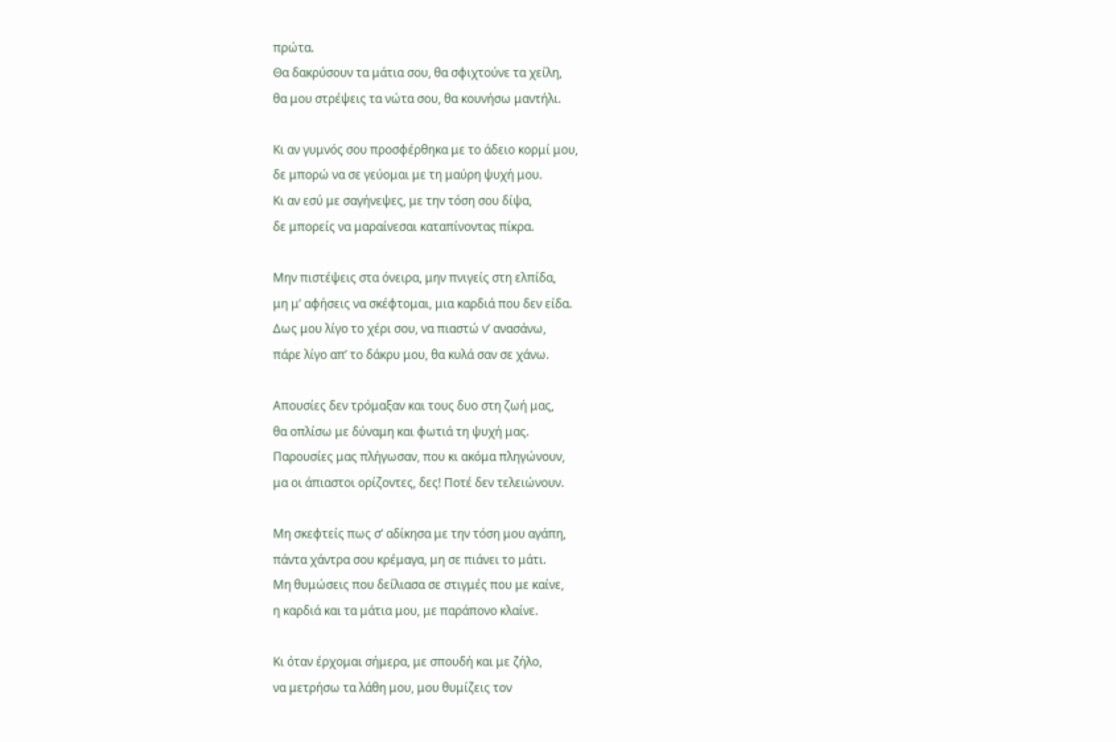πρώτα.
Θα δακρύσουν τα μάτια σου, θα σφιχτούνε τα χείλη,
θα μου στρέψεις τα νώτα σου, θα κουνήσω μαντήλι.

Κι αν γυμνός σου προσφέρθηκα με το άδειο κορμί μου,
δε μπορώ να σε γεύομαι με τη μαύρη ψυχή μου.
Κι αν εσύ με σαγήνεψες, με την τόση σου δίψα,
δε μπορείς να μαραίνεσαι καταπίνοντας πίκρα.

Μην πιστέψεις στα όνειρα, μην πνιγείς στη ελπίδα,
μη μ’ αφήσεις να σκέφτομαι, μια καρδιά που δεν είδα.
Δως μου λίγο το χέρι σου, να πιαστώ ν’ ανασάνω,
πάρε λίγο απ’ το δάκρυ μου, θα κυλά σαν σε χάνω.

Απουσίες δεν τρόμαξαν και τους δυο στη ζωή μας,
θα οπλίσω με δύναμη και φωτιά τη ψυχή μας.
Παρουσίες μας πλήγωσαν, που κι ακόμα πληγώνουν,
μα οι άπιαστοι ορίζοντες, δες! Ποτέ δεν τελειώνουν.

Μη σκεφτείς πως σ’ αδίκησα με την τόση μου αγάπη,
πάντα χάντρα σου κρέμαγα, μη σε πιάνει το μάτι.
Μη θυμώσεις που δείλιασα σε στιγμές που με καίνε,
η καρδιά και τα μάτια μου, με παράπονο κλαίνε.

Κι όταν έρχομαι σήμερα, με σπουδή και με ζήλο,
να μετρήσω τα λάθη μου, μου θυμίζεις τον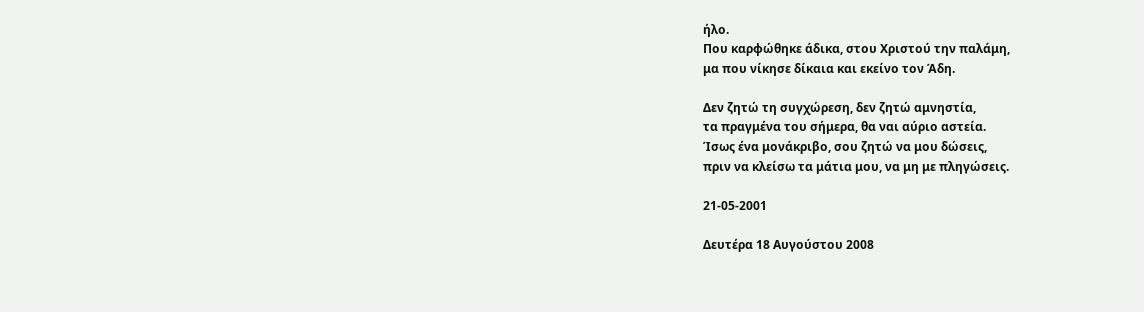ήλο.
Που καρφώθηκε άδικα, στου Χριστού την παλάμη,
μα που νίκησε δίκαια και εκείνο τον Άδη.

Δεν ζητώ τη συγχώρεση, δεν ζητώ αμνηστία,
τα πραγμένα του σήμερα, θα ναι αύριο αστεία.
Ίσως ένα μονάκριβο, σου ζητώ να μου δώσεις,
πριν να κλείσω τα μάτια μου, να μη με πληγώσεις.

21-05-2001

Δευτέρα 18 Αυγούστου 2008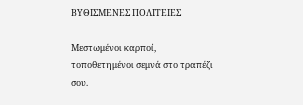ΒΥΘΙΣΜΕΝΕΣ ΠΟΛΙΤΕΙΕΣ

Μεστωμένοι καρποί, τοποθετημένοι σεμνά στο τραπέζι σου.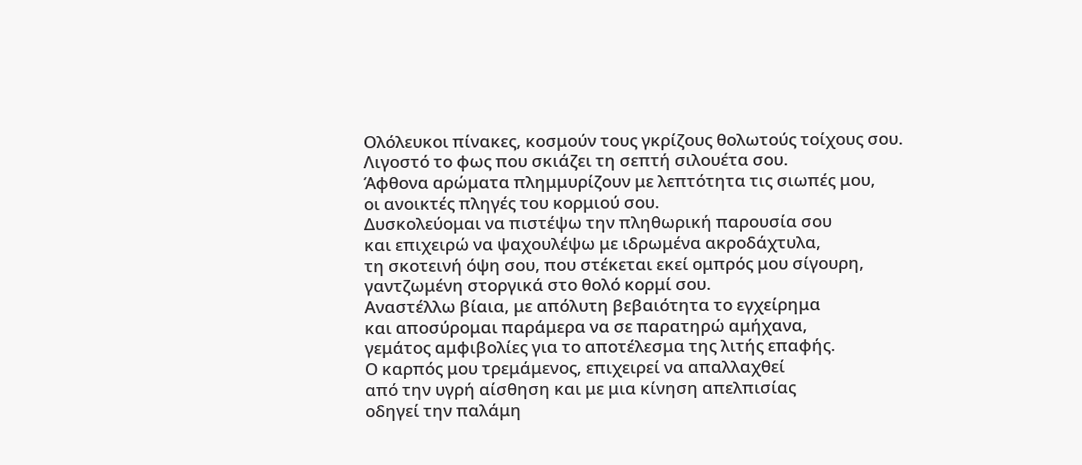Ολόλευκοι πίνακες, κοσμούν τους γκρίζους θολωτούς τοίχους σου.
Λιγοστό το φως που σκιάζει τη σεπτή σιλουέτα σου.
Άφθονα αρώματα πλημμυρίζουν με λεπτότητα τις σιωπές μου,
οι ανοικτές πληγές του κορμιού σου.
Δυσκολεύομαι να πιστέψω την πληθωρική παρουσία σου
και επιχειρώ να ψαχουλέψω με ιδρωμένα ακροδάχτυλα,
τη σκοτεινή όψη σου, που στέκεται εκεί ομπρός μου σίγουρη,
γαντζωμένη στοργικά στο θολό κορμί σου.
Αναστέλλω βίαια, με απόλυτη βεβαιότητα το εγχείρημα
και αποσύρομαι παράμερα να σε παρατηρώ αμήχανα,
γεμάτος αμφιβολίες για το αποτέλεσμα της λιτής επαφής.
Ο καρπός μου τρεμάμενος, επιχειρεί να απαλλαχθεί
από την υγρή αίσθηση και με μια κίνηση απελπισίας
οδηγεί την παλάμη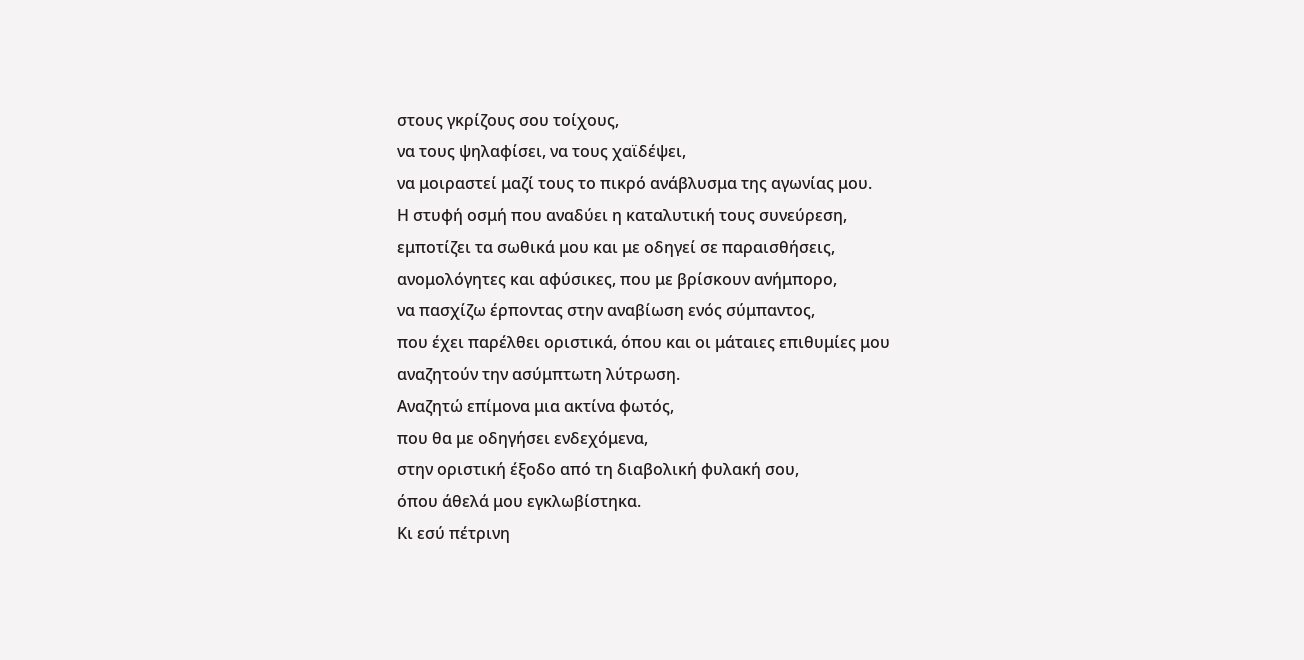στους γκρίζους σου τοίχους,
να τους ψηλαφίσει, να τους χαϊδέψει,
να μοιραστεί μαζί τους το πικρό ανάβλυσμα της αγωνίας μου.
Η στυφή οσμή που αναδύει η καταλυτική τους συνεύρεση,
εμποτίζει τα σωθικά μου και με οδηγεί σε παραισθήσεις,
ανομολόγητες και αφύσικες, που με βρίσκουν ανήμπορο,
να πασχίζω έρποντας στην αναβίωση ενός σύμπαντος,
που έχει παρέλθει οριστικά, όπου και οι μάταιες επιθυμίες μου
αναζητούν την ασύμπτωτη λύτρωση.
Αναζητώ επίμονα μια ακτίνα φωτός,
που θα με οδηγήσει ενδεχόμενα,
στην οριστική έξοδο από τη διαβολική φυλακή σου,
όπου άθελά μου εγκλωβίστηκα.
Κι εσύ πέτρινη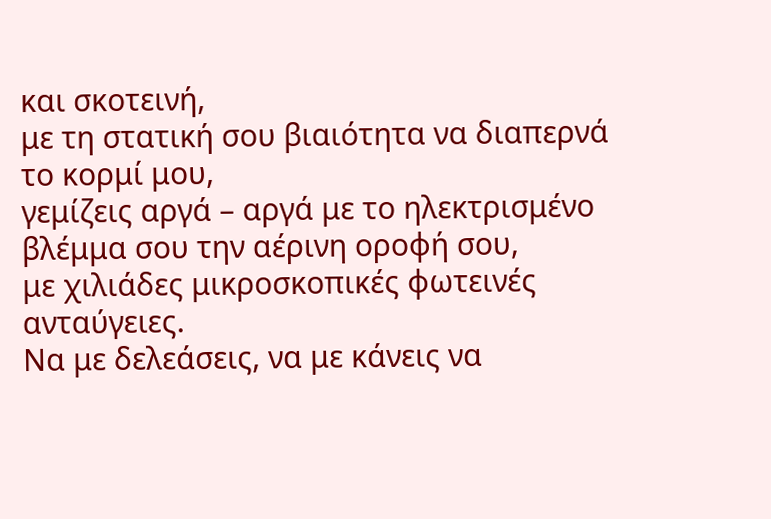και σκοτεινή,
με τη στατική σου βιαιότητα να διαπερνά το κορμί μου,
γεμίζεις αργά – αργά με το ηλεκτρισμένο βλέμμα σου την αέρινη οροφή σου,
με χιλιάδες μικροσκοπικές φωτεινές ανταύγειες.
Να με δελεάσεις, να με κάνεις να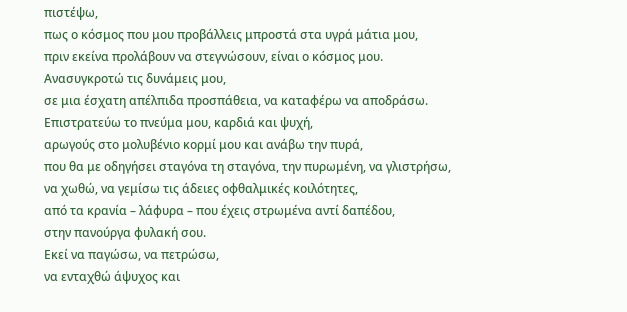πιστέψω,
πως ο κόσμος που μου προβάλλεις μπροστά στα υγρά μάτια μου,
πριν εκείνα προλάβουν να στεγνώσουν, είναι ο κόσμος μου.
Ανασυγκροτώ τις δυνάμεις μου,
σε μια έσχατη απέλπιδα προσπάθεια, να καταφέρω να αποδράσω.
Επιστρατεύω το πνεύμα μου, καρδιά και ψυχή,
αρωγούς στο μολυβένιο κορμί μου και ανάβω την πυρά,
που θα με οδηγήσει σταγόνα τη σταγόνα, την πυρωμένη, να γλιστρήσω,
να χωθώ, να γεμίσω τις άδειες οφθαλμικές κοιλότητες,
από τα κρανία – λάφυρα – που έχεις στρωμένα αντί δαπέδου,
στην πανούργα φυλακή σου.
Εκεί να παγώσω, να πετρώσω,
να ενταχθώ άψυχος και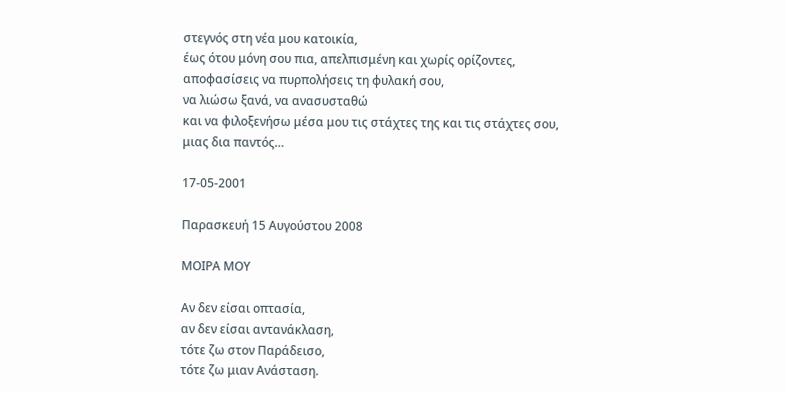στεγνός στη νέα μου κατοικία,
έως ότου μόνη σου πια, απελπισμένη και χωρίς ορίζοντες,
αποφασίσεις να πυρπολήσεις τη φυλακή σου,
να λιώσω ξανά, να ανασυσταθώ
και να φιλοξενήσω μέσα μου τις στάχτες της και τις στάχτες σου,
μιας δια παντός…

17-05-2001

Παρασκευή 15 Αυγούστου 2008

ΜΟΙΡΑ ΜΟΥ

Αν δεν είσαι οπτασία,
αν δεν είσαι αντανάκλαση,
τότε ζω στον Παράδεισο,
τότε ζω μιαν Ανάσταση.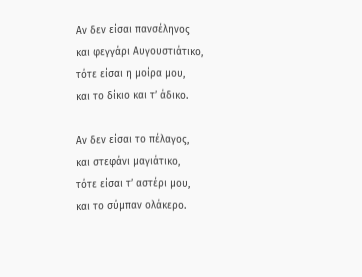Αν δεν είσαι πανσέληνος
και φεγγάρι Αυγουστιάτικο,
τότε είσαι η μοίρα μου,
και το δίκιο και τ’ άδικο.

Αν δεν είσαι το πέλαγος,
και στεφάνι μαγιάτικο,
τότε είσαι τ’ αστέρι μου,
και το σύμπαν ολάκερο.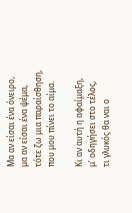Μα αν είσαι ένα όνειρο,
μα αν είσαι ένα ψέμα,
τότε ζω μια παραίσθηση,
που μου πίνει το αίμα.

Κι αν αυτή η αφαίμαξη,
μ’ οδηγήσει στο τέλος,
τι γλυκός θα ναι ο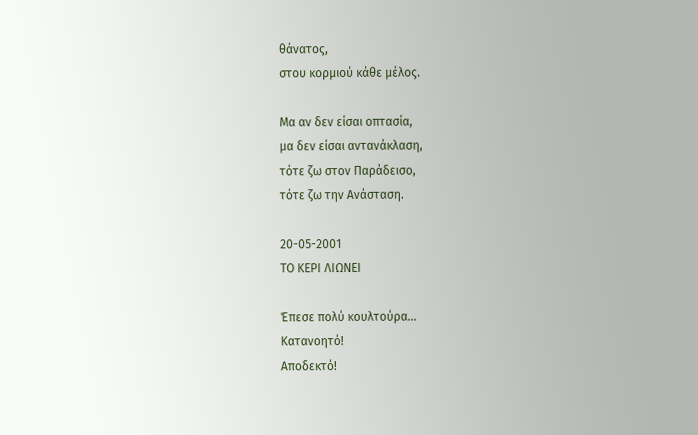θάνατος,
στου κορμιού κάθε μέλος.

Μα αν δεν είσαι οπτασία,
μα δεν είσαι αντανάκλαση,
τότε ζω στον Παράδεισο,
τότε ζω την Ανάσταση.

20-05-2001
ΤΟ ΚΕΡΙ ΛΙΩΝΕΙ

Έπεσε πολύ κουλτούρα…
Κατανοητό!
Αποδεκτό!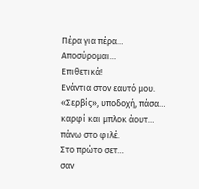Πέρα για πέρα…
Αποσύρομαι…
Επιθετικά!
Ενάντια στον εαυτό μου.
«Σερβίς», υποδοχή, πάσα…
καρφί και μπλοκ άουτ…
πάνω στο φιλέ.
Στο πρώτο σετ…
σαν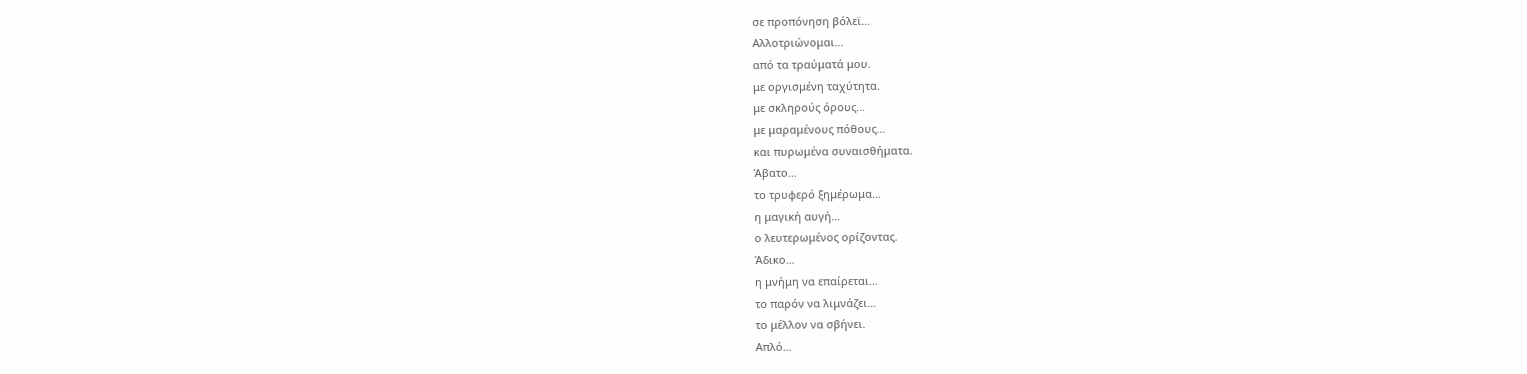σε προπόνηση βόλεϊ…
Αλλοτριώνομαι…
από τα τραύματά μου.
με οργισμένη ταχύτητα.
με σκληρούς όρους…
με μαραμένους πόθους…
και πυρωμένα συναισθήματα.
Άβατο…
το τρυφερό ξημέρωμα…
η μαγική αυγή…
ο λευτερωμένος ορίζοντας.
Άδικο…
η μνήμη να επαίρεται…
το παρόν να λιμνάζει…
το μέλλον να σβήνει.
Απλό…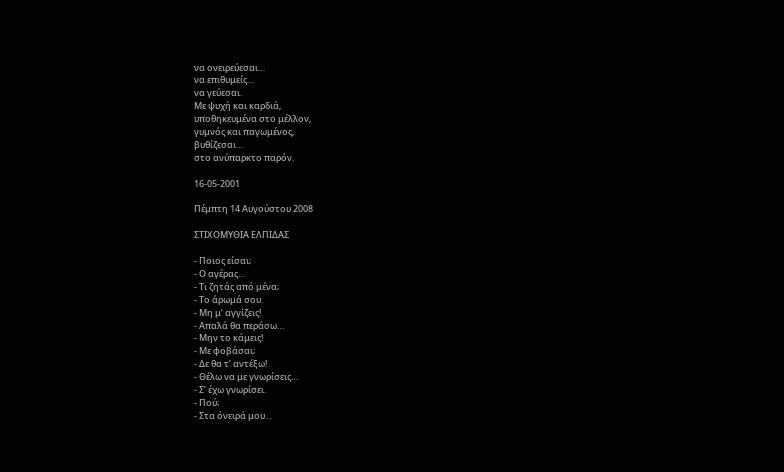να ονειρεύεσαι…
να επιθυμείς…
να γεύεσαι.
Με ψυχή και καρδιά,
υποθηκευμένα στο μέλλον,
γυμνός και παγωμένος,
βυθίζεσαι…
στο ανύπαρκτο παρόν.

16-05-2001

Πέμπτη 14 Αυγούστου 2008

ΣΤΙΧΟΜΥΘΙΑ ΕΛΠΙΔΑΣ

- Ποιος είσαι;
- Ο αγέρας…
- Τι ζητάς από μένα;
- Το άρωμά σου.
- Μη μ’ αγγίζεις!
- Απαλά θα περάσω…
- Μην το κάμεις!
- Με φοβάσαι;
- Δε θα τ’ αντέξω!
- Θέλω να με γνωρίσεις…
- Σ’ έχω γνωρίσει.
- Πού;
- Στα όνειρά μου…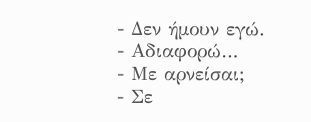- Δεν ήμουν εγώ.
- Αδιαφορώ…
- Με αρνείσαι;
- Σε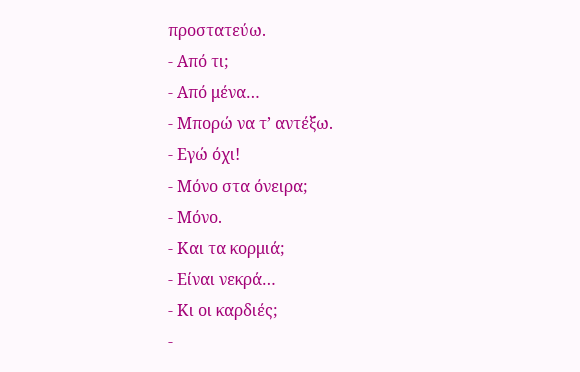προστατεύω.
- Από τι;
- Από μένα…
- Μπορώ να τ’ αντέξω.
- Εγώ όχι!
- Μόνο στα όνειρα;
- Μόνο.
- Και τα κορμιά;
- Είναι νεκρά…
- Κι οι καρδιές;
-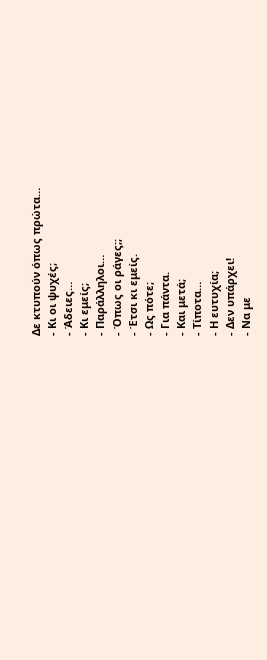Δε κτυπούν όπως πρώτα…
- Κι οι ψυχές;
- Άδειες…
- Κι εμείς;
- Παράλληλοι…
- Όπως οι ράγες;;
- Έτσι κι εμείς.
- Ως πότε;
- Για πάντα.
- Και μετά;
- Τίποτα…
- Η ευτυχία;
- Δεν υπάρχει!
- Να με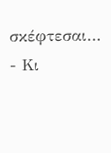σκέφτεσαι…
- Κι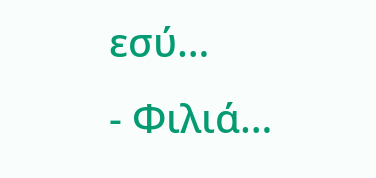εσύ…
- Φιλιά…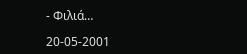- Φιλιά…

20-05-2001